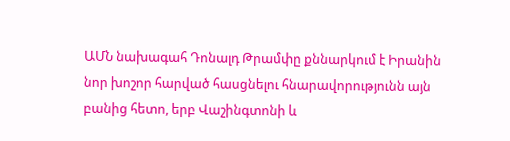ԱՄՆ նախագահ Դոնալդ Թրամփը քննարկում է Իրանին նոր խոշոր հարված հասցնելու հնարավորությունն այն բանից հետո, երբ Վաշինգտոնի և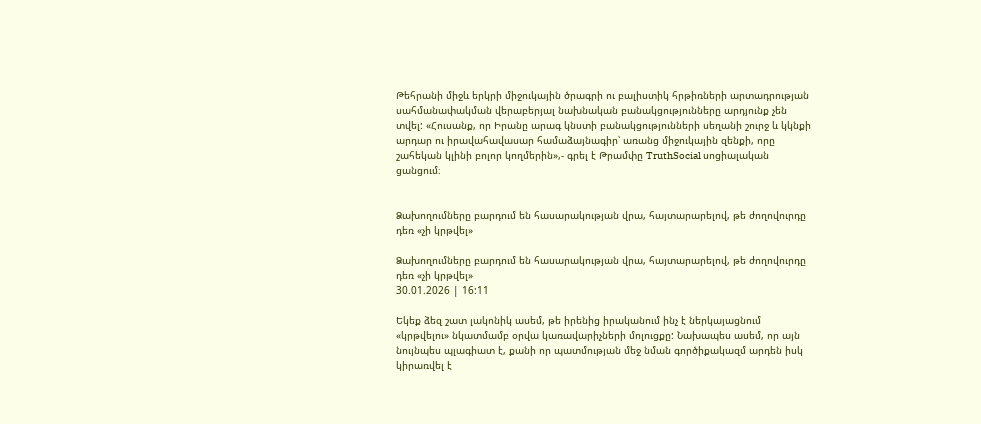Թեհրանի միջև երկրի միջուկային ծրագրի ու բալիստիկ հրթիռների արտադրության սահմանափակման վերաբերյալ նախնական բանակցությունները արդյունք չեն տվել: «Հուսանք, որ Իրանը արագ կնստի բանակցությունների սեղանի շուրջ և կկնքի արդար ու իրավահավասար համաձայնագիր՝ առանց միջուկային զենքի, որը շահեկան կլինի բոլոր կողմերին»,- գրել է Թրամփը TruthSocial սոցիալական ցանցում։


Ձախողումները բարդում են հասարակության վրա, հայտարարելով, թե ժողովուրդը դեռ «չի կրթվել»

Ձախողումները բարդում են հասարակության վրա, հայտարարելով, թե ժողովուրդը դեռ «չի կրթվել»
30.01.2026 | 16:11

Եկեք ձեզ շատ լակոնիկ ասեմ, թե իրենից իրականում ինչ է ներկայացնում «կրթվելու» նկատմամբ օրվա կառավարիչների մոլուցքը: Նախապես ասեմ, որ այն նույնպես պլագիատ է, քանի որ պատմության մեջ նման գործիքակազմ արդեն իսկ կիրառվել է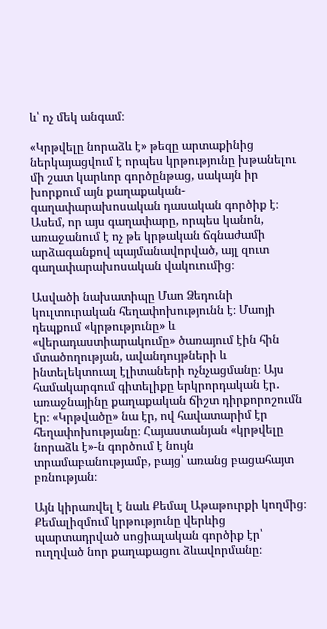և՝ ոչ մեկ անգամ։

«Կրթվելը նորաձև է» թեզը արտաքինից ներկայացվում է որպես կրթությունը խթանելու մի շատ կարևոր գործընթաց, սակայն իր խորքում այն քաղաքական-գաղափարախոսական դասական գործիք է։ Ասեմ, որ այս գաղափարը, որպես կանոն, առաջանում է ոչ թե կրթական ճգնաժամի արձագանքով պայմանավորված, այլ զուտ գաղափարախոսական վակուումից։

Ասվածի նախատիպը Մաո Ձեդունի կուլտուրական հեղափոխությունն է։ Մաոյի դեպքում «կրթությունը» և «վերադաստիարակումը» ծառայում էին հին մտածողության, ավանդույթների և ինտելեկտուալ էլիտաների ոչնչացմանը։ Այս համակարգում գիտելիքը երկրորդական էր․ առաջնայինը քաղաքական ճիշտ դիրքորոշումն էր։ «Կրթվածը» նա էր, ով հավատարիմ էր հեղափոխությանը։ Հայաստանյան «կրթվելը նորաձև է»-ն գործում է նույն տրամաբանությամբ, բայց՝ առանց բացահայտ բռնության։

Այն կիրառվել է նաև Քեմալ Աթաթուրքի կողմից։ Քեմալիզմում կրթությունը վերևից պարտադրված սոցիալական գործիք էր՝ ուղղված նոր քաղաքացու ձևավորմանը։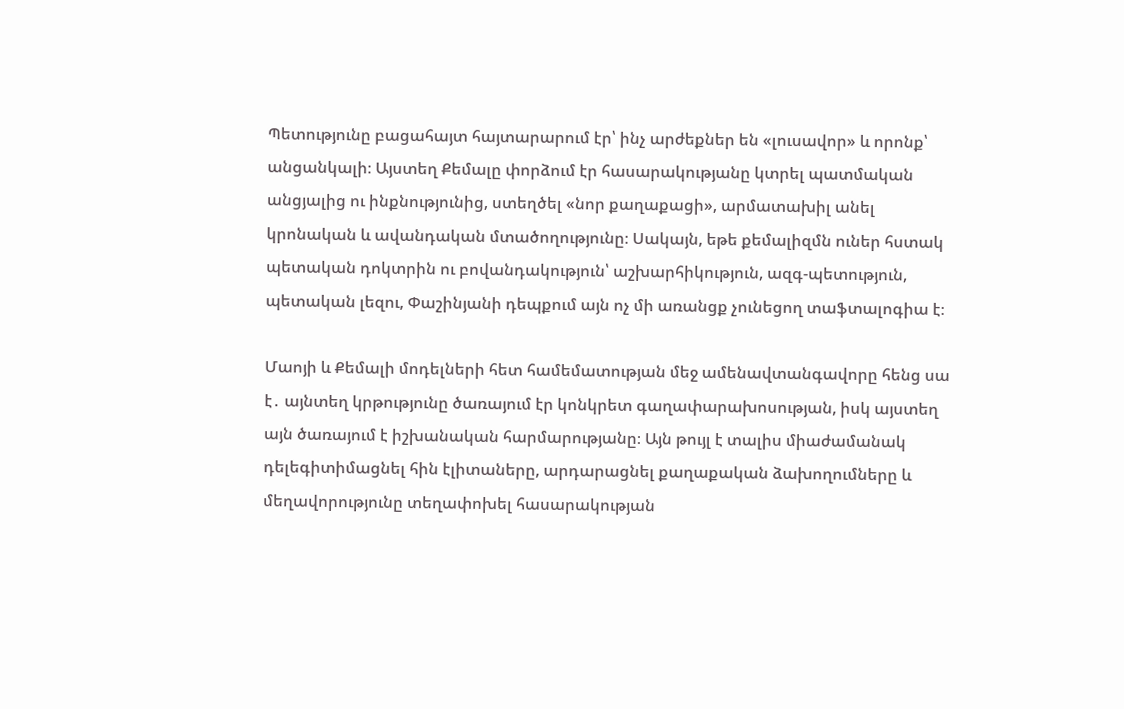Պետությունը բացահայտ հայտարարում էր՝ ինչ արժեքներ են «լուսավոր» և որոնք՝ անցանկալի։ Այստեղ Քեմալը փորձում էր հասարակությանը կտրել պատմական անցյալից ու ինքնությունից, ստեղծել «նոր քաղաքացի», արմատախիլ անել կրոնական և ավանդական մտածողությունը։ Սակայն, եթե քեմալիզմն ուներ հստակ պետական դոկտրին ու բովանդակություն՝ աշխարհիկություն, ազգ-պետություն, պետական լեզու, Փաշինյանի դեպքում այն ոչ մի առանցք չունեցող տաֆտալոգիա է։

Մաոյի և Քեմալի մոդելների հետ համեմատության մեջ ամենավտանգավորը հենց սա է․ այնտեղ կրթությունը ծառայում էր կոնկրետ գաղափարախոսության, իսկ այստեղ այն ծառայում է իշխանական հարմարությանը։ Այն թույլ է տալիս միաժամանակ դելեգիտիմացնել հին էլիտաները, արդարացնել քաղաքական ձախողումները և մեղավորությունը տեղափոխել հասարակության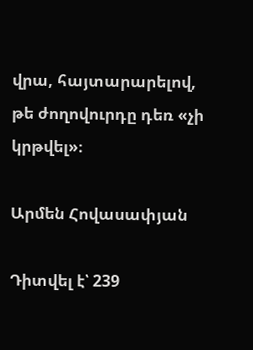վրա, հայտարարելով, թե ժողովուրդը դեռ «չի կրթվել»։

Արմեն Հովասափյան

Դիտվել է՝ 239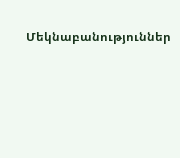Մեկնաբանություններ